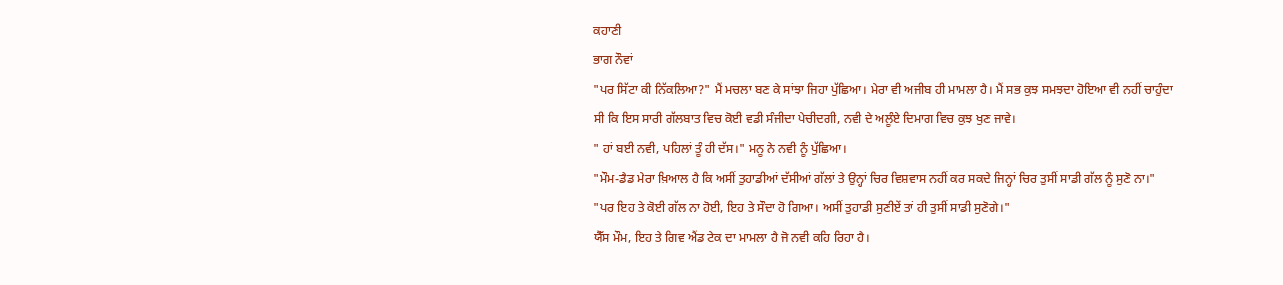ਕਹਾਣੀ
ਭਾਗ ਨੌਵਾਂ
"ਪਰ ਸਿੱਟਾ ਕੀ ਨਿੱਕਲਿਆ?" ਮੈਂ ਮਚਲਾ ਬਣ ਕੇ ਸਾਂਝਾ ਜਿਹਾ ਪੁੱਛਿਆ। ਮੇਰਾ ਵੀ ਅਜੀਬ ਹੀ ਮਾਮਲਾ ਹੈ। ਮੈਂ ਸਭ ਕੁਝ ਸਮਝਦਾ ਹੋਇਆ ਵੀ ਨਹੀਂ ਚਾਹੁੰਦਾ ਸੀ ਕਿ ਇਸ ਸਾਰੀ ਗੱਲਬਾਤ ਵਿਚ ਕੋਈ ਵਡੀ ਸੰਜੀਦਾ ਪੇਚੀਦਗੀ, ਨਵੀ ਦੇ ਅਲੂੰਏ ਦਿਮਾਗ ਵਿਚ ਕੁਝ ਖੁਣ ਜਾਵੇ।
" ਹਾਂ ਬਈ ਨਵੀ, ਪਹਿਲਾਂ ਤੂੰ ਹੀ ਦੱਸ।" ਮਨੂ ਨੇ ਨਵੀ ਨੂੰ ਪੁੱਛਿਆ।
"ਮੌਮ-ਡੈਡ ਮੇਰਾ ਖ਼ਿਆਲ ਹੈ ਕਿ ਅਸੀਂ ਤੁਹਾਡੀਆਂ ਦੱਸੀਆਂ ਗੱਲਾਂ ਤੇ ਉਨ੍ਹਾਂ ਚਿਰ ਵਿਸ਼ਵਾਸ ਨਹੀਂ ਕਰ ਸਕਦੇ ਜਿਨ੍ਹਾਂ ਚਿਰ ਤੁਸੀਂ ਸਾਡੀ ਗੱਲ ਨੂੰ ਸੁਣੋ ਨਾ।"
"ਪਰ ਇਹ ਤੇ ਕੋਈ ਗੱਲ ਨਾ ਹੋਈ, ਇਹ ਤੇ ਸੌਦਾ ਹੋ ਗਿਆ। ਅਸੀਂ ਤੁਹਾਡੀ ਸੁਣੀਏਂ ਤਾਂ ਹੀ ਤੁਸੀਂ ਸਾਡੀ ਸੁਣੋਗੇ।"
ਯੈੱਸ ਮੌਮ, ਇਹ ਤੇ ਗਿਵ ਐਂਡ ਟੇਕ ਦਾ ਮਾਮਲਾ ਹੈ ਜੋ ਨਵੀ ਕਹਿ ਰਿਹਾ ਹੈ।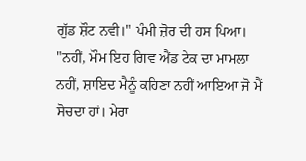ਗੁੱਡ ਸ਼ੌਟ ਨਵੀ।" ਪੰਮੀ ਜ਼ੋਰ ਦੀ ਹਸ ਪਿਆ।
"ਨਹੀਂ, ਮੌਮ ਇਹ ਗਿਵ ਐਂਡ ਟੇਕ ਦਾ ਮਾਮਲਾ ਨਹੀਂ, ਸ਼ਾਇਦ ਮੈਨੂੰ ਕਹਿਣਾ ਨਹੀਂ ਆਇਆ ਜੋ ਮੈਂ ਸੋਚਦਾ ਹਾਂ। ਮੇਰਾ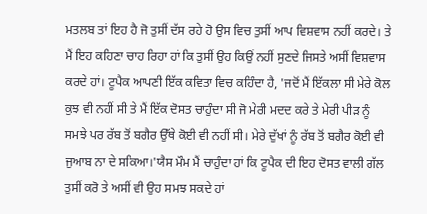ਮਤਲਬ ਤਾਂ ਇਹ ਹੈ ਜੋ ਤੁਸੀਂ ਦੱਸ ਰਹੇ ਹੋ ਉਸ ਵਿਚ ਤੁਸੀਂ ਆਪ ਵਿਸ਼ਵਾਸ ਨਹੀਂ ਕਰਦੇ। ਤੇ ਮੈਂ ਇਹ ਕਹਿਣਾ ਚਾਹ ਰਿਹਾ ਹਾਂ ਕਿ ਤੁਸੀਂ ਉਹ ਕਿਉਂ ਨਹੀਂ ਸੁਣਦੇ ਜਿਸਤੇ ਅਸੀਂ ਵਿਸ਼ਵਾਸ ਕਰਦੇ ਹਾਂ। ਟੂਪੈਕ ਆਪਣੀ ਇੱਕ ਕਵਿਤਾ ਵਿਚ ਕਹਿੰਦਾ ਹੈ, 'ਜਦੋਂ ਮੈਂ ਇੱਕਲਾ ਸੀ ਮੇਰੇ ਕੋਲ ਕੁਝ ਵੀ ਨਹੀਂ ਸੀ ਤੇ ਮੈਂ ਇੱਕ ਦੋਸਤ ਚਾਹੁੰਦਾ ਸੀ ਜੋ ਮੇਰੀ ਮਦਦ ਕਰੇ ਤੇ ਮੇਰੀ ਪੀੜ ਨੂੰ ਸਮਝੇ ਪਰ ਰੱਬ ਤੋਂ ਬਗੈਰ ਉੱਥੇ ਕੋਈ ਵੀ ਨਹੀਂ ਸੀ। ਮੇਰੇ ਦੁੱਖਾਂ ਨੂੰ ਰੱਬ ਤੋਂ ਬਗੈਰ ਕੋਈ ਵੀ ਜੁਆਬ ਨਾ ਦੇ ਸਕਿਆ।'ਯੈਸ ਮੌਮ ਮੈਂ ਚਾਹੁੰਦਾ ਹਾਂ ਕਿ ਟੂਪੈਕ ਦੀ ਇਹ ਦੋਸਤ ਵਾਲੀ ਗੱਲ ਤੁਸੀਂ ਕਰੋ ਤੇ ਅਸੀਂ ਵੀ ਉਹ ਸਮਝ ਸਕਦੇ ਹਾਂ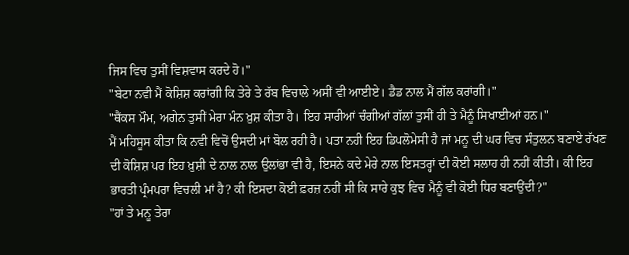ਜਿਸ ਵਿਚ ਤੁਸੀਂ ਵਿਸ਼ਵਾਸ ਕਰਦੇ ਹੋ।"
"ਬੇਟਾ ਨਵੀ ਮੈਂ ਕੋਸ਼ਿਸ਼ ਕਰਾਂਗੀ ਕਿ ਤੇਰੇ ਤੇ ਰੱਬ ਵਿਚਾਲੇ ਅਸੀਂ ਵੀ ਆਈਏ। ਡੈਡ ਨਾਲ ਮੈਂ ਗੱਲ ਕਰਾਂਗੀ।"
"ਥੈਂਕਸ ਮੌਮ, ਅਗੇਨ ਤੁਸੀਂ ਮੇਰਾ ਮੰਨ ਖ਼ੁਸ਼ ਕੀਤਾ ਹੈ। ਇਹ ਸਾਰੀਆਂ ਚੰਗੀਆਂ ਗੱਲਾਂ ਤੁਸੀਂ ਹੀ ਤੇ ਮੈਨੂੰ ਸਿਖਾਈਆਂ ਹਨ।"
ਮੈਂ ਮਹਿਸੂਸ ਕੀਤਾ ਕਿ ਨਵੀ ਵਿਚੋਂ ਉਸਦੀ ਮਾਂ ਬੋਲ ਰਹੀ ਹੈ। ਪਤਾ ਨਹੀ ਇਹ ਡਿਪਲੋਮੇਸੀ ਹੈ ਜਾਂ ਮਨੂ ਦੀ ਘਰ ਵਿਚ ਸੰਤੁਲਨ ਬਣਾਏ ਰੱਖਣ ਦੀ ਕੋਸ਼ਿਸ਼ ਪਰ ਇਹ ਖ਼ੁਸ਼ੀ ਦੇ ਨਾਲ ਨਾਲ ਉਲਾਂਭਾ ਵੀ ਹੈ, ਇਸਨੇ ਕਦੇ ਮੇਰੇ ਨਾਲ ਇਸਤਰ੍ਹਾਂ ਦੀ ਕੋਈ ਸਲਾਹ ਹੀ ਨਹੀਂ ਕੀਤੀ। ਕੀ ਇਹ ਭਾਰਤੀ ਪ੍ਰੰਮਪਰਾ ਵਿਚਲੀ ਮਾਂ ਹੈ? ਕੀ ਇਸਦਾ ਕੋਈ ਫ਼ਰਜ਼ ਨਹੀਂ ਸੀ ਕਿ ਸਾਰੇ ਕੁਝ ਵਿਚ ਮੈਨੂੰ ਵੀ ਕੋਈ ਧਿਰ ਬਣਾਉਂਦੀ?"
"ਹਾਂ ਤੇ ਮਨੂ ਤੇਰਾ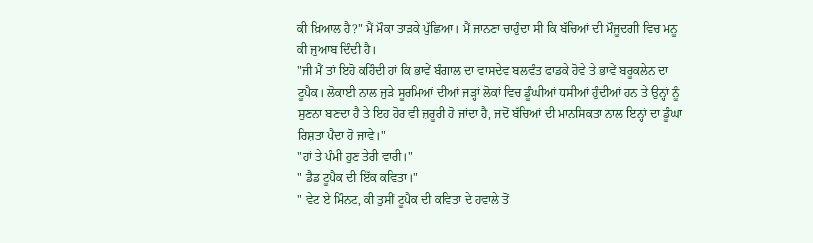ਕੀ ਖ਼ਿਆਲ ਹੈ?" ਮੈਂ ਮੌਕਾ ਤਾੜਕੇ ਪੁੱਛਿਆ। ਮੈਂ ਜਾਨਣਾ ਚਾਹੁੰਦਾ ਸੀ ਕਿ ਬੱਚਿਆਂ ਦੀ ਮੌਜੂਦਗੀ ਵਿਚ ਮਨੂ ਕੀ ਜੁਆਬ ਦਿੰਦੀ ਹੈ।
"ਜੀ ਮੈਂ ਤਾਂ ਇਹੋ ਕਹਿੰਦੀ ਹਾਂ ਕਿ ਭਾਵੇਂ ਬੰਗਾਲ ਦਾ ਵਾਸਦੇਵ ਬਲਵੰਤ ਫਾਡਕੇ ਹੋਵੇ ਤੇ ਭਾਵੇਂ ਬਰੂਕਲੇਨ ਦਾ ਟੂਪੈਕ। ਲੋਕਾਈ ਨਾਲ ਜੁੜੇ ਸੂਰਮਿਆਂ ਦੀਆਂ ਜੜ੍ਹਾਂ ਲੋਕਾਂ ਵਿਚ ਡੂੰਘੀਆਂ ਧਸੀਆਂ ਹੁੰਦੀਆਂ ਹਨ ਤੇ ਉਨ੍ਹਾਂ ਨੂੰ ਸੁਣਨਾ ਬਣਦਾ ਹੈ ਤੇ ਇਹ ਹੋਰ ਵੀ ਜ਼ਰੂਰੀ ਹੋ ਜਾਂਦਾ ਹੈ, ਜਦੋਂ ਬੱਚਿਆਂ ਦੀ ਮਾਨਸਿਕਤਾ ਨਾਲ ਇਨ੍ਹਾਂ ਦਾ ਡੂੰਘਾ ਰਿਸ਼ਤਾ ਪੈਦਾ ਹੋ ਜਾਵੇ।"
"ਹਾਂ ਤੇ ਪੰਮੀ ਹੁਣ ਤੇਰੀ ਵਾਰੀ।"
" ਡੈਡ ਟੂਪੈਕ ਦੀ ਇੱਕ ਕਵਿਤਾ।"
" ਵੇਟ ਏ ਮਿੰਨਟ, ਕੀ ਤੁਸੀਂ ਟੂਪੈਕ ਦੀ ਕਵਿਤਾ ਦੇ ਹਵਾਲੇ ਤੋਂ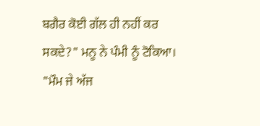ਬਗੈਰ ਕੋਈ ਗੱਲ ਹੀ ਨਹੀਂ ਕਰ ਸਕਦੇ?" ਮਨੂ ਨੇ ਪੰਮੀ ਨੂੰ ਟੋਕਿਆ।
"ਮੌਮ ਜੇ ਅੱਜ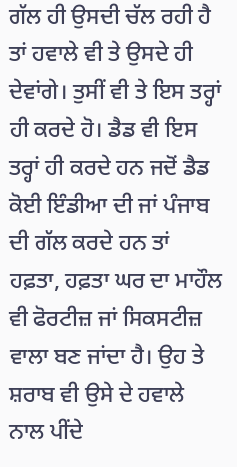ਗੱਲ ਹੀ ਉਸਦੀ ਚੱਲ ਰਹੀ ਹੈ ਤਾਂ ਹਵਾਲੇ ਵੀ ਤੇ ਉਸਦੇ ਹੀ ਦੇਵਾਂਗੇ। ਤੁਸੀਂ ਵੀ ਤੇ ਇਸ ਤਰ੍ਹਾਂ ਹੀ ਕਰਦੇ ਹੋ। ਡੈਡ ਵੀ ਇਸ ਤਰ੍ਹਾਂ ਹੀ ਕਰਦੇ ਹਨ ਜਦੋਂ ਡੈਡ ਕੋਈ ਇੰਡੀਆ ਦੀ ਜਾਂ ਪੰਜਾਬ ਦੀ ਗੱਲ ਕਰਦੇ ਹਨ ਤਾਂ ਹਫ਼ਤਾ, ਹਫ਼ਤਾ ਘਰ ਦਾ ਮਾਹੌਲ ਵੀ ਫੋਰਟੀਜ਼ ਜਾਂ ਸਿਕਸਟੀਜ਼ ਵਾਲਾ ਬਣ ਜਾਂਦਾ ਹੈ। ਉਹ ਤੇ ਸ਼ਰਾਬ ਵੀ ਉਸੇ ਦੇ ਹਵਾਲੇ ਨਾਲ ਪੀਂਦੇ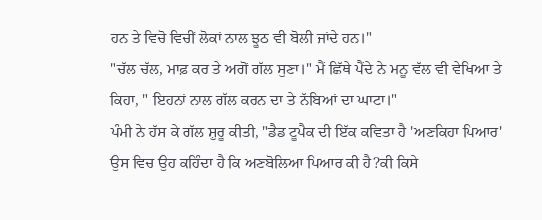ਹਨ ਤੇ ਵਿਚੋ ਵਿਚੀਂ ਲੋਕਾਂ ਨਾਲ ਝੂਠ ਵੀ ਬੋਲੀ ਜਾਂਦੇ ਹਨ।"
"ਚੱਲ ਚੱਲ, ਮਾਫ਼ ਕਰ ਤੇ ਅਗੋਂ ਗੱਲ ਸੁਣਾ।" ਮੈਂ ਛਿੱਥੇ ਪੈਂਦੇ ਨੇ ਮਨੂ ਵੱਲ ਵੀ ਵੇਖਿਆ ਤੇ ਕਿਹਾ, " ਇਹਨਾਂ ਨਾਲ ਗੱਲ ਕਰਨ ਦਾ ਤੇ ਨੱਬਿਆਂ ਦਾ ਘਾਟਾ।"
ਪੰਮੀ ਨੇ ਹੱਸ ਕੇ ਗੱਲ ਸ਼ੁਰੂ ਕੀਤੀ, "ਡੈਡ ਟੂਪੈਕ ਦੀ ਇੱਕ ਕਵਿਤਾ ਹੈ 'ਅਣਕਿਹਾ ਪਿਆਰ' ਉਸ ਵਿਚ ਉਹ ਕਹਿੰਦਾ ਹੈ ਕਿ ਅਣਬੋਲਿਆ ਪਿਆਰ ਕੀ ਹੈ?ਕੀ ਕਿਸੇ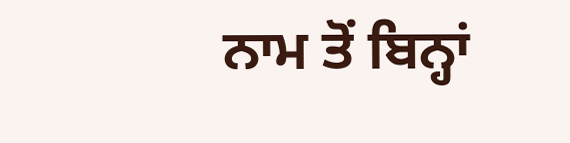ਨਾਮ ਤੋਂ ਬਿਨ੍ਹਾਂ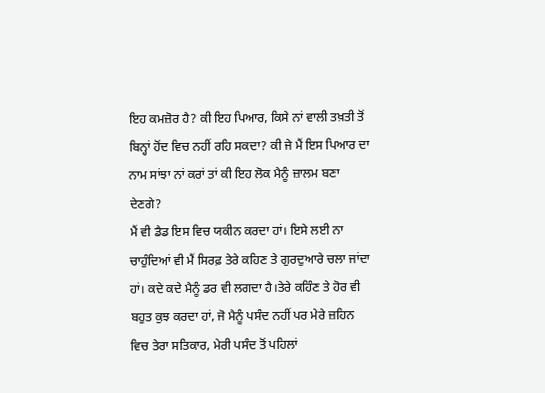ਇਹ ਕਮਜ਼ੋਰ ਹੈ? ਕੀ ਇਹ ਪਿਆਰ, ਕਿਸੇ ਨਾਂ ਵਾਲੀ ਤਖ਼ਤੀ ਤੋਂ ਬਿਨ੍ਹਾਂ ਹੋਂਦ ਵਿਚ ਨਹੀਂ ਰਹਿ ਸਕਦਾ? ਕੀ ਜੇ ਮੈਂ ਇਸ ਪਿਆਰ ਦਾ ਨਾਮ ਸਾਂਝਾ ਨਾਂ ਕਰਾਂ ਤਾਂ ਕੀ ਇਹ ਲੋਕ ਮੈਨੂੰ ਜ਼ਾਲਮ ਬਣਾ ਦੇਣਗੇ?
ਮੈਂ ਵੀ ਡੈਡ ਇਸ ਵਿਚ ਯਕੀਨ ਕਰਦਾ ਹਾਂ। ਇਸੇ ਲਈ ਨਾ ਚਾਹੁੰਦਿਆਂ ਵੀ ਮੈਂ ਸਿਰਫ਼ ਤੇਰੇ ਕਹਿਣ ਤੇ ਗੁਰਦੁਆਰੇ ਚਲਾ ਜਾਂਦਾ ਹਾਂ। ਕਦੇ ਕਦੇ ਮੈਨੂੰ ਡਰ ਵੀ ਲਗਦਾ ਹੈ।ਤੇਰੇ ਕਹਿੰਣ ਤੇ ਹੋਰ ਵੀ ਬਹੁਤ ਕੁਝ ਕਰਦਾ ਹਾਂ, ਜੋ ਮੈਨੂੰ ਪਸੰਦ ਨਹੀਂ ਪਰ ਮੇਰੇ ਜ਼ਹਿਨ ਵਿਚ ਤੇਰਾ ਸਤਿਕਾਰ, ਮੇਰੀ ਪਸੰਦ ਤੋਂ ਪਹਿਲਾਂ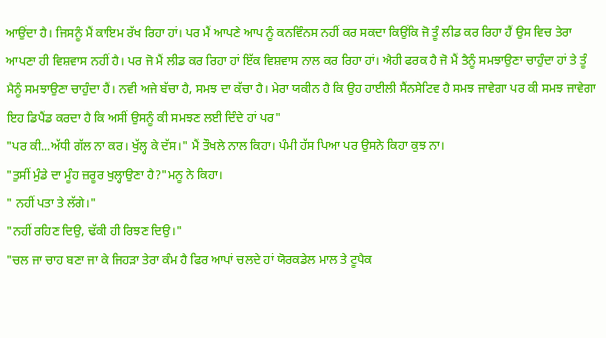ਆਉਂਦਾ ਹੈ। ਜਿਸਨੂੰ ਮੈਂ ਕਾਇਮ ਰੱਖ ਰਿਹਾ ਹਾਂ। ਪਰ ਮੈਂ ਆਪਣੇ ਆਪ ਨੂੰ ਕਨਵਿੰਨਸ ਨਹੀਂ ਕਰ ਸਕਦਾ ਕਿਉਂਕਿ ਜੋ ਤੂੰ ਲੀਡ ਕਰ ਰਿਹਾ ਹੈਂ ਉਸ ਵਿਚ ਤੇਰਾ ਆਪਣਾ ਹੀ ਵਿਸ਼ਵਾਸ ਨਹੀਂ ਹੈ। ਪਰ ਜੋ ਮੈਂ ਲੀਡ ਕਰ ਰਿਹਾ ਹਾਂ ਇੱਕ ਵਿਸ਼ਵਾਸ ਨਾਲ ਕਰ ਰਿਹਾ ਹਾਂ। ਐਹੀ ਫਰਕ ਹੈ ਜੋ ਮੈਂ ਤੈਨੂੰ ਸਮਝਾਉਣਾ ਚਾਹੁੰਦਾ ਹਾਂ ਤੇ ਤੂੰ ਮੈਨੂੰ ਸਮਝਾਉਣਾ ਚਾਹੁੰਦਾ ਹੈਂ। ਨਵੀ ਅਜੇ ਬੱਚਾ ਹੈ, ਸਮਝ ਦਾ ਕੱਚਾ ਹੈ। ਮੇਰਾ ਯਕੀਨ ਹੈ ਕਿ ਉਹ ਹਾਈਲੀ ਸੈਂਨਸੇਟਿਵ ਹੈ ਸਮਝ ਜਾਵੇਗਾ ਪਰ ਕੀ ਸਮਝ ਜਾਵੇਗਾ ਇਹ ਡਿਪੈਂਡ ਕਰਦਾ ਹੈ ਕਿ ਅਸੀਂ ਉਸਨੂੰ ਕੀ ਸਮਝਣ ਲਈ ਦਿੰਦੇ ਹਾਂ ਪਰ"
"ਪਰ ਕੀ...ਅੱਧੀ ਗੱਲ ਨਾ ਕਰ। ਖੁੱਲ੍ਹ ਕੇ ਦੱਸ।" ਮੈਂ ਤੌਖਲੇ ਨਾਲ ਕਿਹਾ। ਪੰਮੀ ਹੱਸ ਪਿਆ ਪਰ ਉਸਨੇ ਕਿਹਾ ਕੁਝ ਨਾ।
"ਤੁਸੀਂ ਮੁੰਡੇ ਦਾ ਮੂੰਹ ਜ਼ਰੂਰ ਖੁਲ੍ਹਾਉਣਾ ਹੈ?"ਮਨੂ ਨੇ ਕਿਹਾ।
" ਨਹੀਂ ਪਤਾ ਤੇ ਲੱਗੇ।"
"ਨਹੀਂ ਰਹਿਣ ਦਿਉ, ਢੱਕੀ ਹੀ ਰਿਝਣ ਦਿਉ।"
"ਚਲ ਜਾ ਚਾਹ ਬਣਾ ਜਾ ਕੇ ਜਿਹੜਾ ਤੇਰਾ ਕੰਮ ਹੈ ਫਿਰ ਆਪਾਂ ਚਲਦੇ ਹਾਂ ਯੋਰਕਡੇਲ ਮਾਲ ਤੇ ਟੂਪੈਕ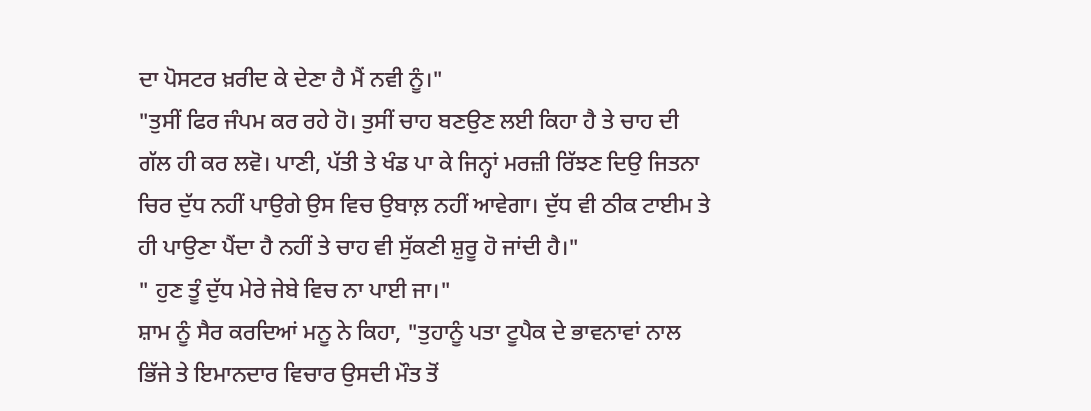ਦਾ ਪੋਸਟਰ ਖ਼ਰੀਦ ਕੇ ਦੇਣਾ ਹੈ ਮੈਂ ਨਵੀ ਨੂੰ।"
"ਤੁਸੀਂ ਫਿਰ ਜੰਪਮ ਕਰ ਰਹੇ ਹੋ। ਤੁਸੀਂ ਚਾਹ ਬਣਉਣ ਲਈ ਕਿਹਾ ਹੈ ਤੇ ਚਾਹ ਦੀ ਗੱਲ ਹੀ ਕਰ ਲਵੋ। ਪਾਣੀ, ਪੱਤੀ ਤੇ ਖੰਡ ਪਾ ਕੇ ਜਿਨ੍ਹਾਂ ਮਰਜ਼ੀ ਰਿੱਝਣ ਦਿਉ ਜਿਤਨਾ ਚਿਰ ਦੁੱਧ ਨਹੀਂ ਪਾਉਗੇ ਉਸ ਵਿਚ ਉਬਾਲ਼ ਨਹੀਂ ਆਵੇਗਾ। ਦੁੱਧ ਵੀ ਠੀਕ ਟਾਈਮ ਤੇ ਹੀ ਪਾਉਣਾ ਪੈਂਦਾ ਹੈ ਨਹੀਂ ਤੇ ਚਾਹ ਵੀ ਸੁੱਕਣੀ ਸ਼ੁਰੂ ਹੋ ਜਾਂਦੀ ਹੈ।"
" ਹੁਣ ਤੂੰ ਦੁੱਧ ਮੇਰੇ ਜੇਬੇ ਵਿਚ ਨਾ ਪਾਈ ਜਾ।"
ਸ਼ਾਮ ਨੂੰ ਸੈਰ ਕਰਦਿਆਂ ਮਨੂ ਨੇ ਕਿਹਾ, "ਤੁਹਾਨੂੰ ਪਤਾ ਟੂਪੈਕ ਦੇ ਭਾਵਨਾਵਾਂ ਨਾਲ ਭਿੱਜੇ ਤੇ ਇਮਾਨਦਾਰ ਵਿਚਾਰ ਉਸਦੀ ਮੌਤ ਤੋਂ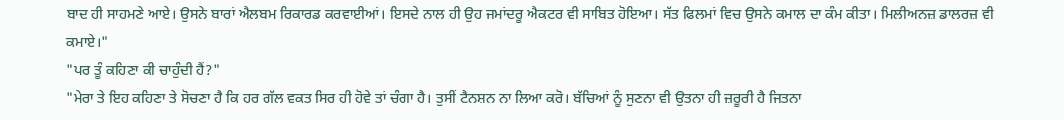ਬਾਦ ਹੀ ਸਾਹਮਣੇ ਆਏ। ਉਸਨੇ ਬਾਰਾਂ ਐਲਬਮ ਰਿਕਾਰਡ ਕਰਵਾਈਆਂ। ਇਸਦੇ ਨਾਲ ਹੀ ਉਹ ਜਮਾਂਦਰੂ ਐਕਟਰ ਵੀ ਸਾਬਿਤ ਹੋਇਆ। ਸੱਤ ਫਿਲਮਾਂ ਵਿਚ ਉਸਨੇ ਕਮਾਲ ਦਾ ਕੰਮ ਕੀਤਾ। ਮਿਲੀਅਨਜ਼ ਡਾਲਰਜ਼ ਵੀ ਕਮਾਏ।"
"ਪਰ ਤੂੰ ਕਹਿਣਾ ਕੀ ਚਾਹੁੰਦੀ ਹੈਂ?"
"ਮੇਰਾ ਤੇ ਇਹ ਕਹਿਣਾ ਤੇ ਸੋਚਣਾ ਹੈ ਕਿ ਹਰ ਗੱਲ ਵਕਤ ਸਿਰ ਹੀ ਹੋਵੇ ਤਾਂ ਚੰਗਾ ਹੈ। ਤੁਸੀਂ ਟੈਨਸ਼ਨ ਨਾ ਲਿਆ ਕਰੋ। ਬੱਚਿਆਂ ਨੂੰ ਸੁਣਨਾ ਵੀ ਉਤਨਾ ਹੀ ਜ਼ਰੂਰੀ ਹੈ ਜਿਤਨਾ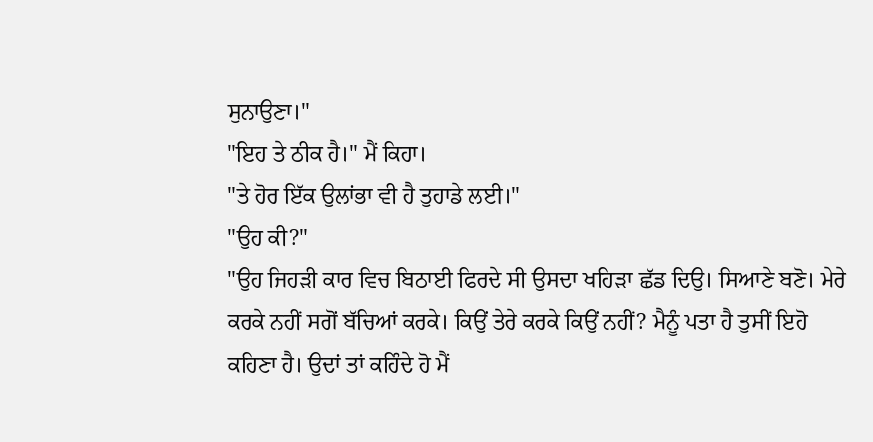ਸੁਨਾਉਣਾ।"
"ਇਹ ਤੇ ਠੀਕ ਹੈ।" ਮੈਂ ਕਿਹਾ।
"ਤੇ ਹੋਰ ਇੱਕ ਉਲਾਂਭਾ ਵੀ ਹੈ ਤੁਹਾਡੇ ਲਈ।"
"ਉਹ ਕੀ?"
"ਉਹ ਜਿਹੜੀ ਕਾਰ ਵਿਚ ਬਿਠਾਈ ਫਿਰਦੇ ਸੀ ਉਸਦਾ ਖਹਿੜਾ ਛੱਡ ਦਿਉ। ਸਿਆਣੇ ਬਣੋ। ਮੇਰੇ ਕਰਕੇ ਨਹੀਂ ਸਗੋਂ ਬੱਚਿਆਂ ਕਰਕੇ। ਕਿਉਂ ਤੇਰੇ ਕਰਕੇ ਕਿਉਂ ਨਹੀਂ? ਮੈਨੂੰ ਪਤਾ ਹੈ ਤੁਸੀਂ ਇਹੋ ਕਹਿਣਾ ਹੈ। ਉਦਾਂ ਤਾਂ ਕਹਿੰਦੇ ਹੋ ਮੈਂ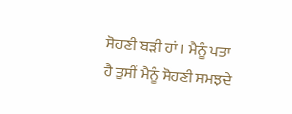ਸੋਹਣੀ ਬੜੀ ਹਾਂ। ਮੈਨੂੰ ਪਤਾ ਹੈ ਤੁਸੀਂ ਮੈਨੂੰ ਸੋਹਣੀ ਸਮਝਦੇ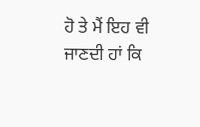ਹੋ ਤੇ ਮੈਂ ਇਹ ਵੀ ਜਾਣਦੀ ਹਾਂ ਕਿ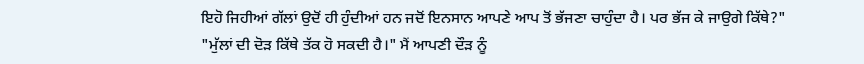ਇਹੋ ਜਿਹੀਆਂ ਗੱਲਾਂ ਉਦੋਂ ਹੀ ਹੁੰਦੀਆਂ ਹਨ ਜਦੋਂ ਇਨਸਾਨ ਆਪਣੇ ਆਪ ਤੋਂ ਭੱਜਣਾ ਚਾਹੁੰਦਾ ਹੈ। ਪਰ ਭੱਜ ਕੇ ਜਾਉਗੇ ਕਿੱਥੇ?"
"ਮੁੱਲਾਂ ਦੀ ਦੋੜ ਕਿੱਥੇ ਤੱਕ ਹੋ ਸਕਦੀ ਹੈ।" ਮੈਂ ਆਪਣੀ ਦੌੜ ਨੂੰ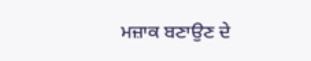ਮਜ਼ਾਕ ਬਣਾਉਣ ਦੇ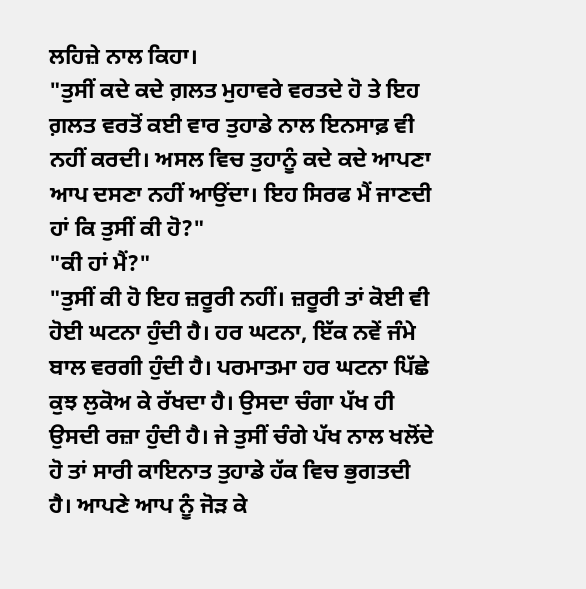ਲਹਿਜ਼ੇ ਨਾਲ ਕਿਹਾ।
"ਤੁਸੀਂ ਕਦੇ ਕਦੇ ਗ਼ਲਤ ਮੁਹਾਵਰੇ ਵਰਤਦੇ ਹੋ ਤੇ ਇਹ ਗ਼ਲਤ ਵਰਤੋਂ ਕਈ ਵਾਰ ਤੁਹਾਡੇ ਨਾਲ ਇਨਸਾਫ਼ ਵੀ ਨਹੀਂ ਕਰਦੀ। ਅਸਲ ਵਿਚ ਤੁਹਾਨੂੰ ਕਦੇ ਕਦੇ ਆਪਣਾ ਆਪ ਦਸਣਾ ਨਹੀਂ ਆਉਂਦਾ। ਇਹ ਸਿਰਫ ਮੈਂ ਜਾਣਦੀ ਹਾਂ ਕਿ ਤੁਸੀਂ ਕੀ ਹੋ?"
"ਕੀ ਹਾਂ ਮੈਂ?"
"ਤੁਸੀਂ ਕੀ ਹੋ ਇਹ ਜ਼ਰੂਰੀ ਨਹੀਂ। ਜ਼ਰੂਰੀ ਤਾਂ ਕੋਈ ਵੀ ਹੋਈ ਘਟਨਾ ਹੁੰਦੀ ਹੈ। ਹਰ ਘਟਨਾ, ਇੱਕ ਨਵੇਂ ਜੰਮੇ ਬਾਲ ਵਰਗੀ ਹੁੰਦੀ ਹੈ। ਪਰਮਾਤਮਾ ਹਰ ਘਟਨਾ ਪਿੱਛੇ ਕੁਝ ਲੁਕੋਅ ਕੇ ਰੱਖਦਾ ਹੈ। ਉਸਦਾ ਚੰਗਾ ਪੱਖ ਹੀ ਉਸਦੀ ਰਜ਼ਾ ਹੁੰਦੀ ਹੈ। ਜੇ ਤੁਸੀਂ ਚੰਗੇ ਪੱਖ ਨਾਲ ਖਲੋਂਦੇ ਹੋ ਤਾਂ ਸਾਰੀ ਕਾਇਨਾਤ ਤੁਹਾਡੇ ਹੱਕ ਵਿਚ ਭੁਗਤਦੀ ਹੈ। ਆਪਣੇ ਆਪ ਨੂੰ ਜੋੜ ਕੇ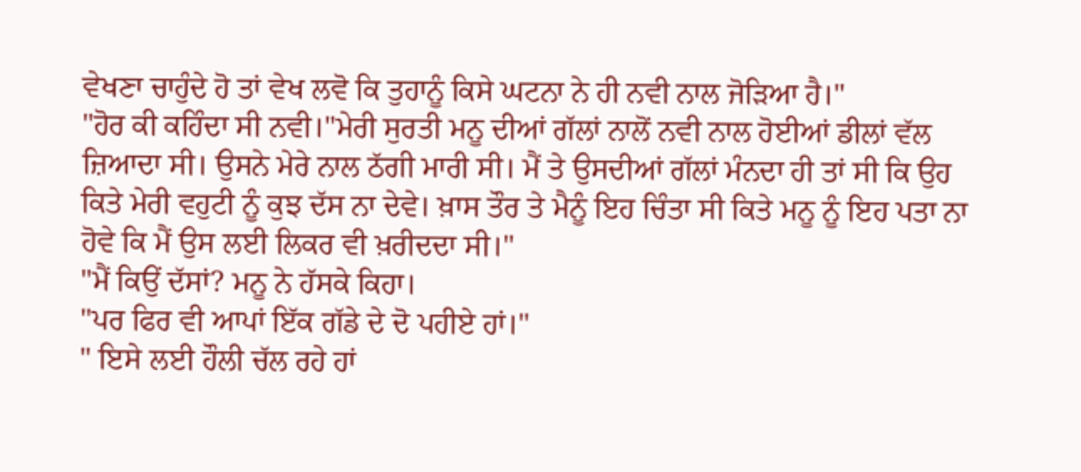ਵੇਖਣਾ ਚਾਹੁੰਦੇ ਹੋ ਤਾਂ ਵੇਖ ਲਵੋ ਕਿ ਤੁਹਾਨੂੰ ਕਿਸੇ ਘਟਨਾ ਨੇ ਹੀ ਨਵੀ ਨਾਲ ਜੋੜਿਆ ਹੈ।"
"ਹੋਰ ਕੀ ਕਹਿੰਦਾ ਸੀ ਨਵੀ।"ਮੇਰੀ ਸੁਰਤੀ ਮਨੂ ਦੀਆਂ ਗੱਲਾਂ ਨਾਲੋਂ ਨਵੀ ਨਾਲ ਹੋਈਆਂ ਡੀਲਾਂ ਵੱਲ ਜ਼ਿਆਦਾ ਸੀ। ਉਸਨੇ ਮੇਰੇ ਨਾਲ ਠੱਗੀ ਮਾਰੀ ਸੀ। ਮੈਂ ਤੇ ਉਸਦੀਆਂ ਗੱਲਾਂ ਮੰਨਦਾ ਹੀ ਤਾਂ ਸੀ ਕਿ ਉਹ ਕਿਤੇ ਮੇਰੀ ਵਹੁਟੀ ਨੂੰ ਕੁਝ ਦੱਸ ਨਾ ਦੇਵੇ। ਖ਼ਾਸ ਤੌਰ ਤੇ ਮੈਨੂੰ ਇਹ ਚਿੰਤਾ ਸੀ ਕਿਤੇ ਮਨੂ ਨੂੰ ਇਹ ਪਤਾ ਨਾ ਹੋਵੇ ਕਿ ਮੈਂ ਉਸ ਲਈ ਲਿਕਰ ਵੀ ਖ਼ਰੀਦਦਾ ਸੀ।"
"ਮੈਂ ਕਿਉਂ ਦੱਸਾਂ? ਮਨੂ ਨੇ ਹੱਸਕੇ ਕਿਹਾ।
"ਪਰ ਫਿਰ ਵੀ ਆਪਾਂ ਇੱਕ ਗੱਡੇ ਦੇ ਦੋ ਪਹੀਏ ਹਾਂ।"
" ਇਸੇ ਲਈ ਹੌਲੀ ਚੱਲ ਰਹੇ ਹਾਂ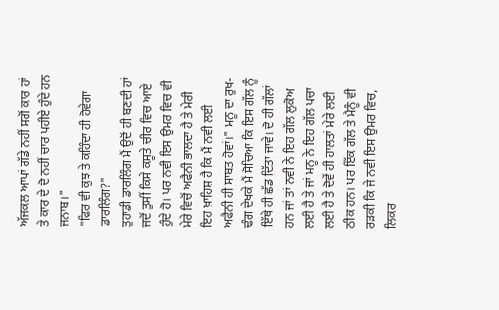ਅੱਜਕਲ ਆਪਾਂ ਗੱਡੇ ਨਹੀਂ ਸਗੋਂ ਕਾਰ ਹਾਂ ਤੇ ਕਾਰ ਦੇ ਦੋ ਨਹੀਂ ਚਾਰ ਪਹੀਏ ਹੁੰਦੇ ਹਨ ਜਨਾਬ।"
"ਫਿਰ ਵੀ ਕੁਝ ਤੇ ਕਹਿੰਦਾ ਹੀ ਹੋਵੇਗਾ ਡਾਰਲਿੰਗ?"
ਤੁਹਾਡੀ ਡਾਰਲਿੰਗ ਮੈਂ ਉਦੋਂ ਹੀ ਬਣਦੀ ਹਾਂ ਜਦੋਂ ਤੁਸੀਂ ਕਿਸੇ ਕਸੂਤੇ ਚੀਰ ਵਿਚ ਆਏ ਹੁੰਦੇ ਹੋ। ਪਰ ਨਵੀ ਇਸ ਉਮਰ ਵਿਚ ਵੀ ਮੇਰੇ ਵਿਚੋਂ ਅਫੈਨੀ ਭਾਲਦਾ ਹੈ ਤੇ ਮੇਰੀ ਇਹ ਖ਼ਾਹਿਸ਼ ਹੈ ਕਿ ਮੈਂ ਨਵੀ ਲਈ ਅਫੈਨੀ ਹੀ ਸਾਬਤ ਹੋਵਾਂ।" ਮਨੂ ਦਾ ਰੁਖ-ਢੰਗ ਦੇਖਕੇ ਮੈਂ ਸੋਚਿਆ ਕਿ ਇਸ ਗੱਲ ਨੂੰ ਇੱਥੇ ਹੀ ਛੱਡ ਦਿੱਤਾ ਜਾਵੇ। ਦੋ ਹੀ ਗੱਲਾਂ ਹਨ ਜਾਂ ਤਾਂ ਨਵੀ ਨੇ ਇਹ ਗੱਲ ਲੁਕੋਅ ਲਈ ਹੈ ਤੇ ਜਾਂ ਮਨੂ ਨੇ ਇਹ ਗੱਲ ਪਚਾ ਲਈ ਹੈ ਤੇ ਦੋਵੇਂ ਹੀ ਹਾਲਤਾਂ ਮੇਰੇ ਲਈ ਠੀਕ ਹਨ। ਪਰ ਇੱਕ ਗੱਲ ਤੇ ਮੈਨੂੰ ਵੀ ਰੜਕੀ ਕਿ ਜੇ ਨਵੀ ਇਸ ਉਮਰ ਵਿਚ, ਲਿਕਰ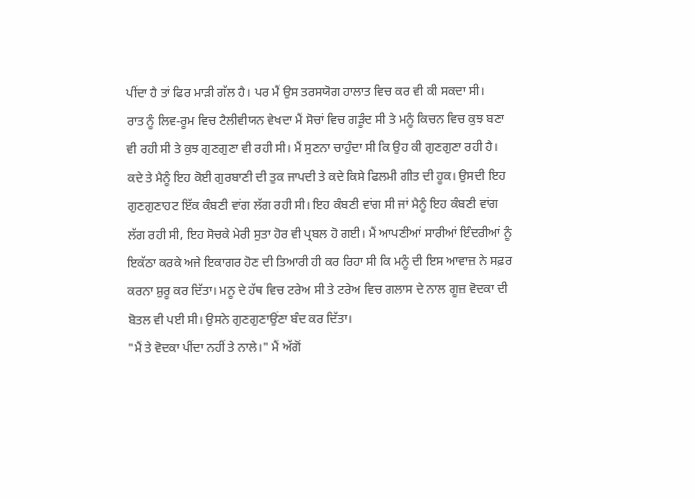ਪੀਂਦਾ ਹੈ ਤਾਂ ਫਿਰ ਮਾੜੀ ਗੱਲ ਹੈ। ਪਰ ਮੈਂ ਉਸ ਤਰਸਯੋਗ ਹਾਲਾਤ ਵਿਚ ਕਰ ਵੀ ਕੀ ਸਕਦਾ ਸੀ।
ਰਾਤ ਨੂੰ ਲਿਵ-ਰੂਮ ਵਿਚ ਟੈਲੀਵੀਯਨ ਵੇਖਦਾ ਮੈਂ ਸੋਚਾਂ ਵਿਚ ਗੜੂੰਦ ਸੀ ਤੇ ਮਨੂੰ ਕਿਚਨ ਵਿਚ ਕੁਝ ਬਣਾ ਵੀ ਰਹੀ ਸੀ ਤੇ ਕੁਝ ਗੁਣਗੁਣਾ ਵੀ ਰਹੀ ਸੀ। ਮੈਂ ਸੁਣਨਾ ਚਾਹੁੰਦਾ ਸੀ ਕਿ ਉਹ ਕੀ ਗੁਣਗੁਣਾ ਰਹੀ ਹੈ। ਕਦੇ ਤੇ ਮੈਨੂੰ ਇਹ ਕੋਈ ਗੁਰਬਾਣੀ ਦੀ ਤੁਕ ਜਾਪਦੀ ਤੇ ਕਦੇ ਕਿਸੇ ਫਿਲਮੀ ਗੀਤ ਦੀ ਹੂਕ। ਉਸਦੀ ਇਹ ਗੁਣਗੁਣਾਹਟ ਇੱਕ ਕੰਬਣੀ ਵਾਂਗ ਲੱਗ ਰਹੀ ਸੀ। ਇਹ ਕੰਬਣੀ ਵਾਂਗ ਸੀ ਜਾਂ ਮੈਨੂੰ ਇਹ ਕੰਬਣੀ ਵਾਂਗ ਲੱਗ ਰਹੀ ਸੀ, ਇਹ ਸੋਚਕੇ ਮੇਰੀ ਸੁਤਾ ਹੋਰ ਵੀ ਪ੍ਰਬਲ ਹੋ ਗਈ। ਮੈਂ ਆਪਣੀਆਂ ਸਾਰੀਆਂ ਇੰਦਰੀਆਂ ਨੂੰ ਇਕੱਠਾ ਕਰਕੇ ਅਜੇ ਇਕਾਗਰ ਹੋਣ ਦੀ ਤਿਆਰੀ ਹੀ ਕਰ ਰਿਹਾ ਸੀ ਕਿ ਮਨੂੰ ਦੀ ਇਸ ਆਵਾਜ਼ ਨੇ ਸਫ਼ਰ ਕਰਨਾ ਸ਼ੁਰੂ ਕਰ ਦਿੱਤਾ। ਮਨੂ ਦੇ ਹੱਥ ਵਿਚ ਟਰੇਅ ਸੀ ਤੇ ਟਰੇਅ ਵਿਚ ਗਲਾਸ ਦੇ ਨਾਲ ਗੂਜ਼ ਵੋਦਕਾ ਦੀ ਬੋਤਲ ਵੀ ਪਈ ਸੀ। ਉਸਨੇ ਗੁਣਗੁਣਾਉਂਣਾ ਬੰਦ ਕਰ ਦਿੱਤਾ।
"ਮੈਂ ਤੇ ਵੋਦਕਾ ਪੀਂਦਾ ਨਹੀਂ ਤੇ ਨਾਲੇ।" ਮੈਂ ਅੱਗੋਂ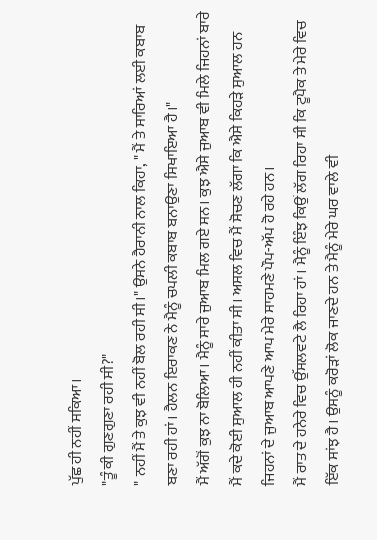ਪੁੱਛ ਹੀ ਨਹੀਂ ਸਕਿਆ।
"ਤੂੰ ਕੀ ਗੁਣਗੁਣਾ ਰਹੀ ਸੀ?"
" ਨਹੀਂ ਮੈਂ ਤੇ ਕੁਝ ਵੀ ਨਹੀਂ ਬੋਲ ਰਹੀ ਸੀ।" ਉਸਨੇ ਹੈਰਾਨੀ ਨਾਲ ਕਿਹਾ, " ਮੈਂ ਤੇ ਸਾਰਿਆਂ ਲਈ ਕਬਾਬ ਬਣਾ ਰਹੀ ਹਾਂ। ਹੈਲਨ ਇਰਾਕਣ ਨੇ ਮੈਨੂੰ ਚਪਲੀ ਕਬਾਬ ਬਨਾਉਣਾ ਸਿਖਾਇਆ ਹੈ।"
ਮੈਂ ਅੱਗੋਂ ਕੁਝ ਨਾ ਬੋਲਿਆ। ਮੈਨੂੰ ਸਾਰੇ ਜੁਆਬ ਮਿਲ ਗਏ ਸਨ। ਕੁਝ ਐਸੇ ਜੁਆਬ ਵੀ ਮਿਲੇ ਜਿਹਨਾਂ ਬਾਰੇ ਮੈਂ ਕਦੇ ਕੋਈ ਸੁਆਲ ਹੀ ਨਹੀਂ ਕੀਤਾ ਸੀ। ਅਸਲ ਵਿਚ ਮੈਂ ਸੋਚਣ ਲੱਗਾ ਕਿ ਐਸੇ ਕਿਹੜੇ ਸੁਆਲ ਹਨ ਜਿਹਨਾਂ ਦੇ ਜੁਆਬ ਆਪਣੇ ਆਪ ਮੇਰੇ ਸਾਹਮਣੇ ਪੌਪ-ਅੱਪ ਹੋ ਰਹੇ ਹਨ।
ਮੈਂ ਰਾਤ ਦੇ ਹਨੇਰੇ ਵਿਚ ਉੱਸਲਵਟੇ ਲੈ ਰਿਹਾ ਹਾਂ। ਮੈਨੂੰ ਇੰਝ ਕਿਉਂ ਲੱਗ ਰਿਹਾ ਸੀ ਕਿ ਟੂਪੈਕ ਤੇ ਮੇਰੇ ਵਿਚ ਇੱਕ ਸਾਂਝ ਹੈ। ਉਸਨੂੰ ਕਰੋੜਾਂ ਲੋਕ ਜਾਣਦੇ ਹਨ ਤੇ ਮੈਨੂੰ ਮੇਰੇ ਘਰ ਵਾਲੇ ਵੀ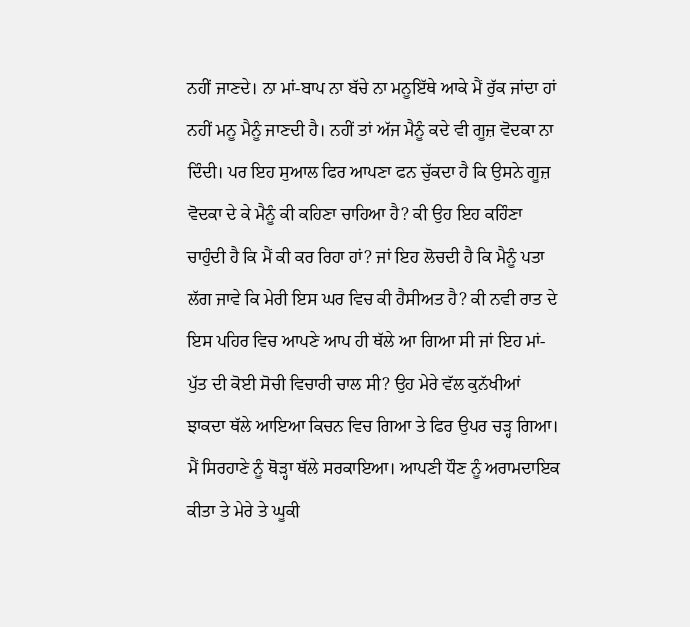ਨਹੀਂ ਜਾਣਦੇ। ਨਾ ਮਾਂ-ਬਾਪ ਨਾ ਬੱਚੇ ਨਾ ਮਨੂਇੱਥੇ ਆਕੇ ਮੈਂ ਰੁੱਕ ਜਾਂਦਾ ਹਾਂ ਨਹੀਂ ਮਨੂ ਮੈਨੂੰ ਜਾਣਦੀ ਹੈ। ਨਹੀਂ ਤਾਂ ਅੱਜ ਮੈਨੂੰ ਕਦੇ ਵੀ ਗੂਜ਼ ਵੋਦਕਾ ਨਾ ਦਿੰਦੀ। ਪਰ ਇਹ ਸੁਆਲ ਫਿਰ ਆਪਣਾ ਫਨ ਚੁੱਕਦਾ ਹੈ ਕਿ ਉਸਨੇ ਗੂਜ਼ ਵੋਦਕਾ ਦੇ ਕੇ ਮੈਨੂੰ ਕੀ ਕਹਿਣਾ ਚਾਹਿਆ ਹੈ? ਕੀ ਉਹ ਇਹ ਕਹਿੰਣਾ ਚਾਹੁੰਦੀ ਹੈ ਕਿ ਮੈਂ ਕੀ ਕਰ ਰਿਹਾ ਹਾਂ? ਜਾਂ ਇਹ ਲੋਚਦੀ ਹੈ ਕਿ ਮੈਨੂੰ ਪਤਾ ਲੱਗ ਜਾਵੇ ਕਿ ਮੇਰੀ ਇਸ ਘਰ ਵਿਚ ਕੀ ਹੈਸੀਅਤ ਹੈ? ਕੀ ਨਵੀ ਰਾਤ ਦੇ ਇਸ ਪਹਿਰ ਵਿਚ ਆਪਣੇ ਆਪ ਹੀ ਥੱਲੇ ਆ ਗਿਆ ਸੀ ਜਾਂ ਇਹ ਮਾਂ-ਪੁੱਤ ਦੀ ਕੋਈ ਸੋਚੀ ਵਿਚਾਰੀ ਚਾਲ ਸੀ? ਉਹ ਮੇਰੇ ਵੱਲ ਕੁਨੱਖੀਆਂ ਝਾਕਦਾ ਥੱਲੇ ਆਇਆ ਕਿਚਨ ਵਿਚ ਗਿਆ ਤੇ ਫਿਰ ਉਪਰ ਚੜ੍ਹ ਗਿਆ। ਮੈਂ ਸਿਰਹਾਣੇ ਨੂੰ ਥੋੜ੍ਹਾ ਥੱਲੇ ਸਰਕਾਇਆ। ਆਪਣੀ ਧੌਣ ਨੂੰ ਅਰਾਮਦਾਇਕ ਕੀਤਾ ਤੇ ਮੇਰੇ ਤੇ ਘੂਕੀ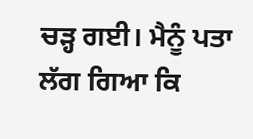ਚੜ੍ਹ ਗਈ। ਮੈਨੂੰ ਪਤਾ ਲੱਗ ਗਿਆ ਕਿ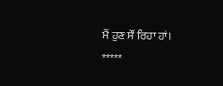ਮੈਂ ਹੁਣ ਸੌਂ ਰਿਹਾ ਹਾਂ।
*****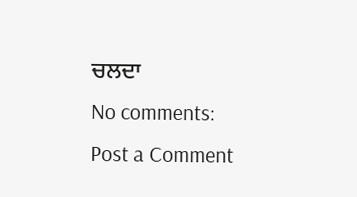ਚਲਦਾ
No comments:
Post a Comment